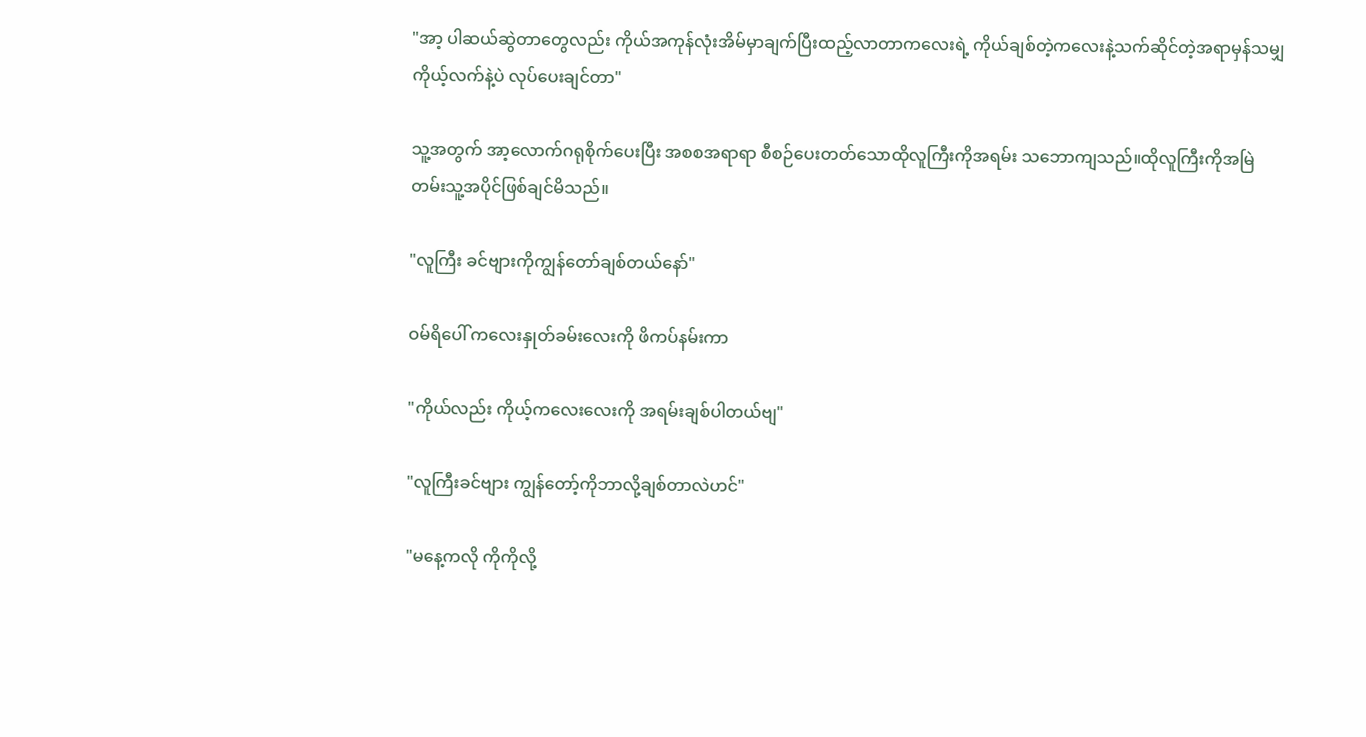"အာ့ ပါဆယ်ဆွဲတာတွေလည်း ကိုယ်အကုန်လုံးအိမ်မှာချက်ပြီးထည့်လာတာကလေးရဲ့ ကိုယ်ချစ်တဲ့ကလေးနဲ့သက်ဆိုင်တဲ့အရာမှန်သမျှ ကိုယ့်လက်နဲ့ပဲ လုပ်ပေးချင်တာ"

သူ့အတွက် အာ့လောက်ဂရုစိုက်ပေးပြီး အစစအရာရာ စီစဉ်ပေးတတ်သောထိုလူကြီးကိုအရမ်း သဘောကျသည်။ထိုလူကြီးကိုအမြဲတမ်းသူ့အပိုင်ဖြစ်ချင်မိသည်။

"လူကြီး ခင်ဗျားကိုကျွန်တော်ချစ်တယ်နော်"

ဝမ်ရိပေါ် ကလေးနှုတ်ခမ်းလေးကို ဖိကပ်နမ်းကာ

"ကိုယ်လည်း ကိုယ့်ကလေးလေးကို အရမ်းချစ်ပါတယ်ဗျ"

"လူကြီးခင်ဗျား ကျွန်တော့်ကိုဘာလို့ချစ်တာလဲဟင်"

"မနေ့ကလို ကိုကိုလို့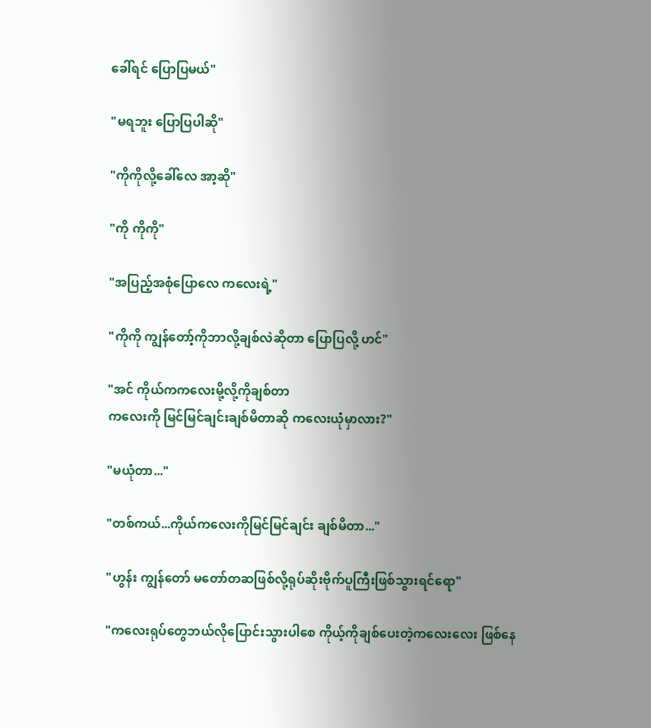ခေါ်ရင် ပြောပြမယ်"

"မရဘူး ပြောပြပါဆို"

"ကိုကိုလို့ခေါ်လေ အာ့ဆို"

"ကို ကိုကို"

"အပြည့်အစုံပြောလေ ကလေးရဲ့"

"ကိုကို ကျွန်တော့်ကိုဘာလို့ချစ်လဲဆိုတာ ပြောပြလို့ ဟင်"

"အင် ကိုယ်ကကလေးမို့လို့ကိုချစ်တာ
ကလေးကို မြင်မြင်ချင်းချစ်မိတာဆို ကလေးယုံမှာလား?"

"မယုံတာ..."

"တစ်ကယ်...ကိုယ်ကလေးကိုမြင်မြင်ချင်း ချစ်မိတာ..."

"ဟွန်း ကျွန်တော် မတော်တဆဖြစ်လို့ရုပ်ဆိုးဗိုက်ပူကြီးဖြစ်သွားရင်ရော"

"ကလေးရုပ်တွေဘယ်လိုပြောင်းသွားပါစေ ကိုယ့်ကိုချစ်ပေးတဲ့ကလေးလေး ဖြစ်နေ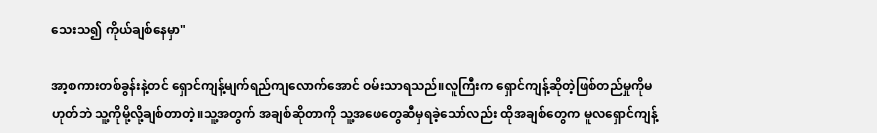သေးသ၍ ကိုယ်ချစ်နေမှာ"

အာ့စကားတစ်ခွန်းနဲ့တင် ရှောင်ကျန့်မျက်ရည်ကျလောက်အောင် ဝမ်းသာရသည်။လူကြီးက ရှောင်ကျန့်ဆိုတဲ့ဖြစ်တည်မှုကိုမဟုတ်ဘဲ သူ့ကိုမို့လို့ချစ်တာတဲ့။သူ့အတွက် အချစ်ဆိုတာကို သူ့အဖေတွေဆီမှရခဲ့သော်လည်း ထိုအချစ်တွေက မူလရှောင်ကျန့်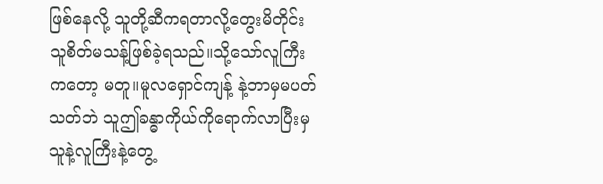ဖြစ်နေလို့ သူတို့ဆီကရတာလို့တွေးမိတိုင်း သူစိတ်မသန့်ဖြစ်ခဲ့ရသည်။သို့သော်လူကြီးကတော့ မတူ။မူလရှောင်ကျန့် နဲ့ဘာမှမပတ်သတ်ဘဲ သူဤခန္ဓာကိုယ်ကိုရောက်လာပြီးမှ သူနဲ့လူကြီးနဲ့တွေ့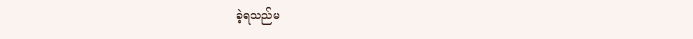ခဲ့ရသည်မ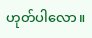ဟုတ်ပါလော။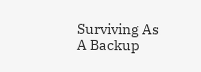Surviving As A Backup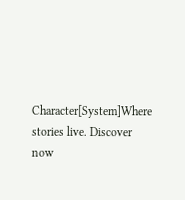Character[System]Where stories live. Discover now